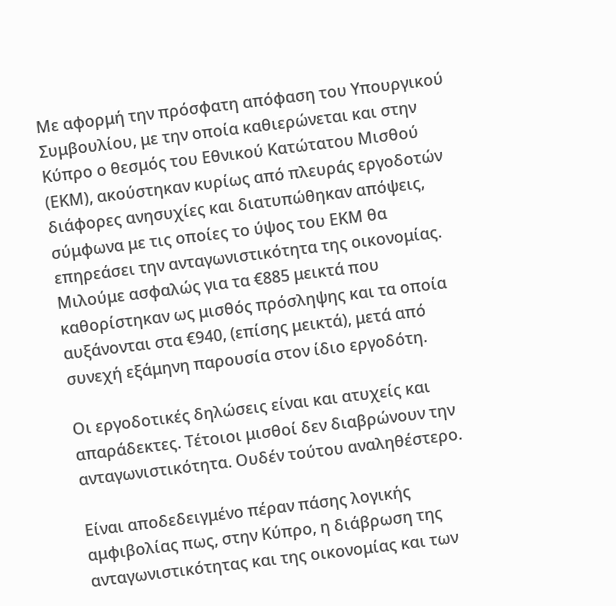Με αφορμή την πρόσφατη απόφαση του Υπουργικού Συμβουλίου, με την οποία καθιερώνεται και στην Κύπρο ο θεσμός του Εθνικού Κατώτατου Μισθού (ΕΚΜ), ακούστηκαν κυρίως από πλευράς εργοδοτών διάφορες ανησυχίες και διατυπώθηκαν απόψεις, σύμφωνα με τις οποίες το ύψος του ΕΚΜ θα επηρεάσει την ανταγωνιστικότητα της οικονομίας. Μιλούμε ασφαλώς για τα €885 μεικτά που καθορίστηκαν ως μισθός πρόσληψης και τα οποία αυξάνονται στα €940, (επίσης μεικτά), μετά από συνεχή εξάμηνη παρουσία στον ίδιο εργοδότη.

Οι εργοδοτικές δηλώσεις είναι και ατυχείς και απαράδεκτες. Τέτοιοι μισθοί δεν διαβρώνουν την ανταγωνιστικότητα. Ουδέν τούτου αναληθέστερο.

Είναι αποδεδειγμένο πέραν πάσης λογικής αμφιβολίας πως, στην Κύπρο, η διάβρωση της ανταγωνιστικότητας και της οικονομίας και των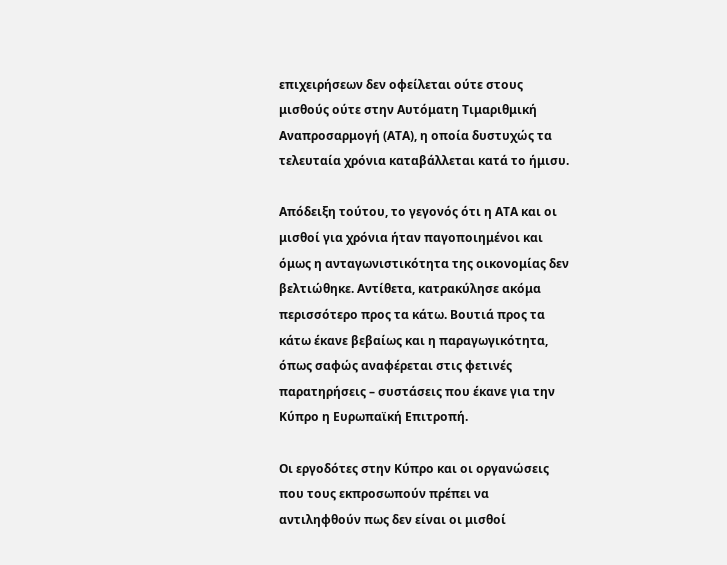επιχειρήσεων δεν οφείλεται ούτε στους μισθούς ούτε στην Αυτόματη Τιμαριθμική Αναπροσαρμογή (ΑΤΑ), η οποία δυστυχώς τα τελευταία χρόνια καταβάλλεται κατά το ήμισυ.

Απόδειξη τούτου, το γεγονός ότι η ΑΤΑ και οι μισθοί για χρόνια ήταν παγοποιημένοι και όμως η ανταγωνιστικότητα της οικονομίας δεν βελτιώθηκε. Αντίθετα, κατρακύλησε ακόμα περισσότερο προς τα κάτω. Βουτιά προς τα κάτω έκανε βεβαίως και η παραγωγικότητα, όπως σαφώς αναφέρεται στις φετινές παρατηρήσεις – συστάσεις που έκανε για την Κύπρο η Ευρωπαϊκή Επιτροπή.

Οι εργοδότες στην Κύπρο και οι οργανώσεις που τους εκπροσωπούν πρέπει να αντιληφθούν πως δεν είναι οι μισθοί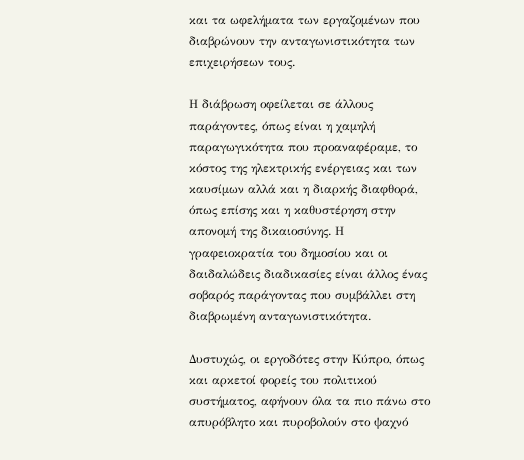και τα ωφελήματα των εργαζομένων που διαβρώνουν την ανταγωνιστικότητα των επιχειρήσεων τους.

Η διάβρωση οφείλεται σε άλλους παράγοντες, όπως είναι η χαμηλή παραγωγικότητα που προαναφέραμε, το κόστος της ηλεκτρικής ενέργειας και των καυσίμων αλλά και η διαρκής διαφθορά, όπως επίσης και η καθυστέρηση στην απονομή της δικαιοσύνης. Η γραφειοκρατία του δημοσίου και οι δαιδαλώδεις διαδικασίες είναι άλλος ένας σοβαρός παράγοντας που συμβάλλει στη διαβρωμένη ανταγωνιστικότητα.

Δυστυχώς, οι εργοδότες στην Κύπρο, όπως και αρκετοί φορείς του πολιτικού συστήματος, αφήνουν όλα τα πιο πάνω στο απυρόβλητο και πυροβολούν στο ψαχνό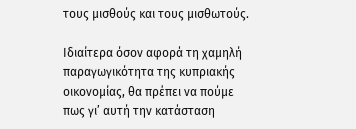τους μισθούς και τους μισθωτούς.

Ιδιαίτερα όσον αφορά τη χαμηλή παραγωγικότητα της κυπριακής οικονομίας, θα πρέπει να πούμε πως γι’ αυτή την κατάσταση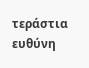τεράστια ευθύνη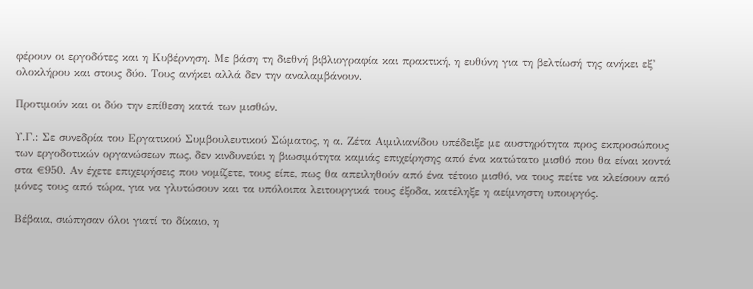φέρουν οι εργοδότες και η Κυβέρνηση. Με βάση τη διεθνή βιβλιογραφία και πρακτική, η ευθύνη για τη βελτίωσή της ανήκει εξ’ ολοκλήρου και στους δύο. Τους ανήκει αλλά δεν την αναλαμβάνουν.

Προτιμούν και οι δύο την επίθεση κατά των μισθών.

Υ.Γ.: Σε συνεδρία του Εργατικού Συμβουλευτικού Σώματος, η α. Ζέτα Αιμιλιανίδου υπέδειξε με αυστηρότητα προς εκπροσώπους των εργοδοτικών οργανώσεων πως, δεν κινδυνεύει η βιωσιμότητα καμιάς επιχείρησης από ένα κατώτατο μισθό που θα είναι κοντά στα €950. Αν έχετε επιχειρήσεις που νομίζετε, τους είπε, πως θα απειληθούν από ένα τέτοιο μισθό, να τους πείτε να κλείσουν από μόνες τους από τώρα, για να γλυτώσουν και τα υπόλοιπα λειτουργικά τους έξοδα, κατέληξε η αείμνηστη υπουργός.

Βέβαια, σιώπησαν όλοι γιατί το δίκαιο, η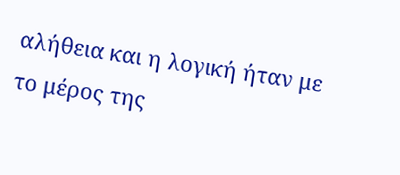αλήθεια και η λογική ήταν με το μέρος της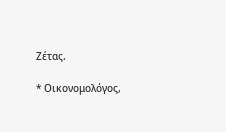Ζέτας.

* Οικονομολόγος,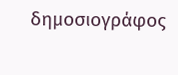δημοσιογράφος